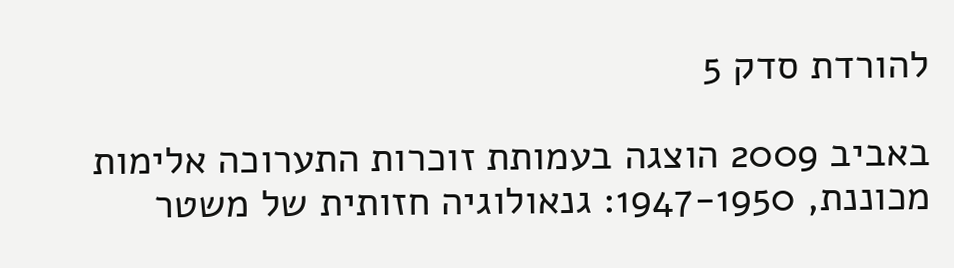להורדת סדק 5

באביב 2009 הוצגה בעמותת זוכרות התערוכה אלימות מכוננת, 1947-1950: גנאולוגיה חזותית של משטר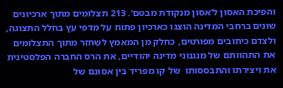והפיכת האסון ל'אסון מנקודת מבטם'. 213 תצלומים מתוך ארכיונים שונים ברחבי המדינה הוצגו כארכיון פתוח על מדפי עץ בחלל התצוגה, ולצדם כיתובים מפורטים, כחלק מן המאמץ לשחזר מתוך התצלומים את התהוותם של מנגנוני מדינה יהודיים, את הרס החברה הפלסטינית את ויצירתו והתבססותו  של קו מפריד בין אסונם של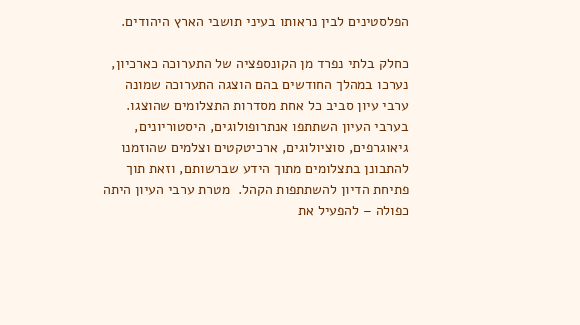הפלסטינים לבין נראותו בעיני תושבי הארץ היהודים.

כחלק בלתי נפרד מן הקונספציה של התערוכה כארכיון, נערכו במהלך החודשים בהם הוצגה התערוכה שמונה ערבי עיון סביב כל אחת מסדרות התצלומים שהוצגו. בערבי העיון השתתפו אנתרופולוגים, היסטוריונים, גיאוגרפים, סוציולוגים, ארכיטקטים וצלמים שהוזמנו להתבונן בתצלומים מתוך הידע שברשותם, וזאת תוך פתיחת הדיון להשתתפות הקהל.  מטרת ערבי העיון היתה כפולה – להפעיל את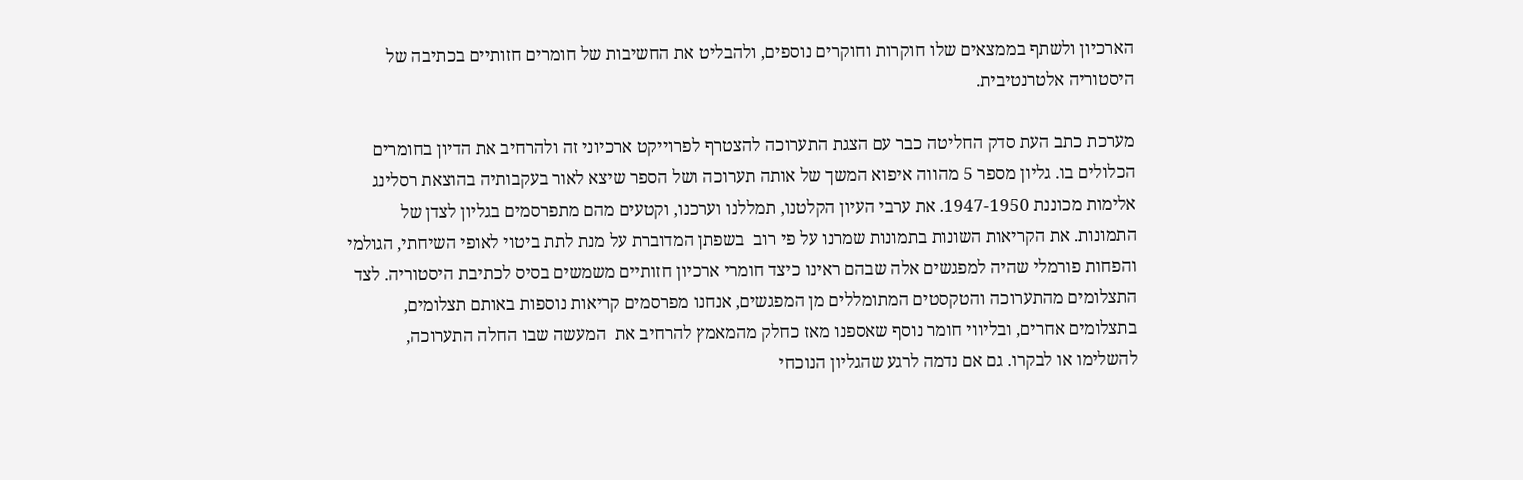הארכיון ולשתף בממצאים שלו חוקרות וחוקרים נוספים, ולהבליט את החשיבות של חומרים חזותיים בכתיבה של היסטוריה אלטרנטיבית.

מערכת כתב העת סדק החליטה כבר עם הצגת התערוכה להצטרף לפרוייקט ארכיוני זה ולהרחיב את הדיון בחומרים הכלולים בו. גליון מספר 5 מהווה איפוא המשך של אותה תערוכה ושל הספר שיצא לאור בעקבותיה בהוצאת רסלינג אלימות מכוננת 1947-1950. את ערבי העיון הקלטנו, תמללנו וערכנו, וקטעים מהם מתפרסמים בגליון לצדן של התמונות. את הקריאות השונות בתמונות שמרנו על פי רוב  בשפתן המדוברת על מנת לתת ביטוי לאופי השיחתי, הגולמי והפחות פורמלי שהיה למפגשים אלה שבהם ראינו כיצד חומרי ארכיון חזותיים משמשים בסיס לכתיבת היסטוריה. לצד התצלומים מהתערוכה והטקסטים המתומללים מן המפגשים, אנחנו מפרסמים קריאות נוספות באותם תצלומים, בתצלומים אחרים, ובליווי חומר נוסף שאספנו מאז כחלק מהמאמץ להרחיב את  המעשה שבו החלה התערוכה, להשלימו או לבקרו. גם אם נדמה לרגע שהגליון הנוכחי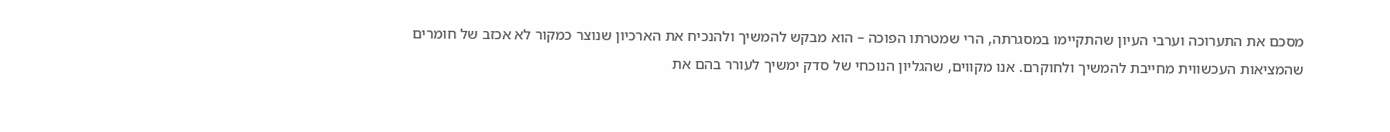מסכם את התערוכה וערבי העיון שהתקיימו במסגרתה, הרי שמטרתו הפוכה – הוא מבקש להמשיך ולהנכיח את הארכיון שנוצר כמקור לא אכזב של חומרים שהמציאות העכשווית מחייבת להמשיך ולחוקרם. אנו מקווים, שהגליון הנוכחי של סדק ימשיך לעורר בהם את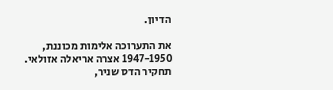הדיון.

את התערוכה אלימות מכוננת, 1947-1950 אצרה אריאלה אזולאי. תחקיר הדס שניר,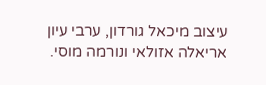עיצוב מיכאל גורדון, ערבי עיון אריאלה אזולאי ונורמה מוסי.